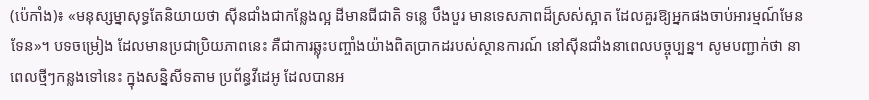(ប៉េកាំង)៖ «មនុស្សម្នាសុទ្ធតែនិយាយថា ស៊ីនជាំងជាកន្លែងល្អ ដីមានជីជាតិ ទន្លេ បឹងបួរ មានទេសភាពដ៏ស្រស់ស្អាត ដែលគួរឱ្យអ្នកផងចាប់អារម្មណ៍មែនទែន»។ បទចម្រៀង ដែលមានប្រជាប្រិយភាពនេះ គឺជាការឆ្លុះបញ្ចាំងយ៉ាងពិតប្រាកដរបស់ស្ថានការណ៍ នៅស៊ីនជាំងនាពេលបច្ចុប្បន្ន។ សូមបញ្ជាក់ថា នាពេលថ្មីៗកន្លងទៅនេះ ក្នុងសនិ្នសីទតាម ប្រព័ន្ធវីដេអូ ដែលបានអ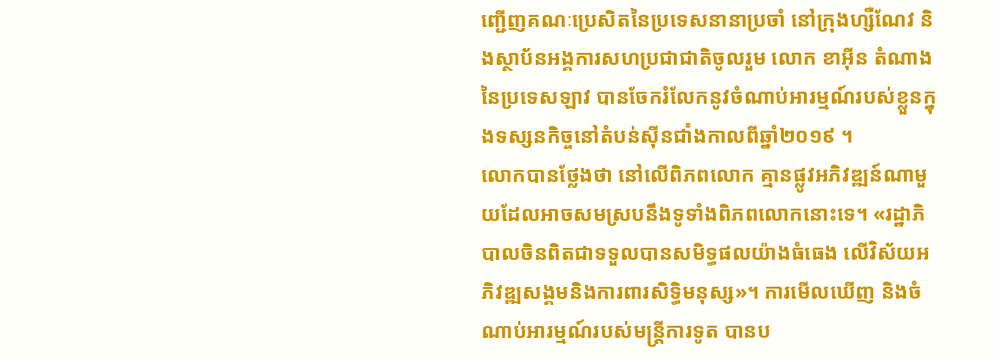ញ្ជើញគណៈប្រេសិតនៃប្រទេសនានាប្រចាំ នៅក្រុងហ្សឺណែវ និងស្ថាប័នអង្គការសហប្រជាជាតិចូលរួម លោក ខាអ៊ីន តំណាងនៃប្រទេសឡាវ បានចែករំលែកនូវចំណាប់អារម្មណ៍របស់ខ្លួនក្នុងទស្សនកិច្ចនៅតំបន់ស៊ីនជាំងកាលពីឆ្នាំ២០១៩ ។
លោកបានថ្លែងថា នៅលើពិភពលោក គ្មានផ្លូវអភិវឌ្ឍន៍ណាមួយដែលអាចសមស្របនឹងទូទាំងពិភពលោកនោះទេ។ «រដ្ឋាភិបាលចិនពិតជាទទួលបានសមិទ្ធផលយ៉ាងធំធេង លើវិស័យអភិវឌ្ឍសង្គមនិងការពារសិទ្ធិមនុស្ស»។ ការមើលឃើញ និងចំណាប់អារម្មណ៍របស់មន្ត្រីការទូត បានប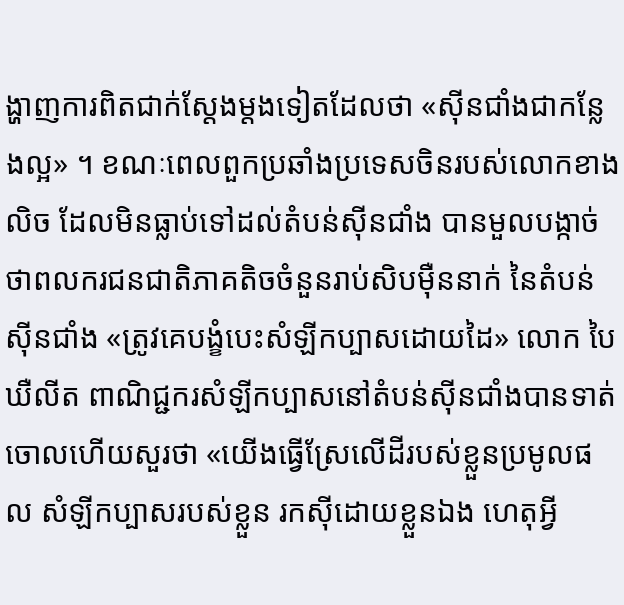ង្ហាញការពិតជាក់ស្តែងម្តងទៀតដែលថា «ស៊ីនជាំងជាកន្លែងល្អ» ។ ខណៈពេលពួកប្រឆាំងប្រទេសចិនរបស់លោកខាងលិច ដែលមិនធ្លាប់ទៅដល់តំបន់ស៊ីនជាំង បានមួលបង្កាច់ថាពលករជនជាតិភាគតិចចំនួនរាប់សិបម៉ឺននាក់ នៃតំបន់ស៊ីនជាំង «ត្រូវគេបង្ខំបេះសំឡីកប្បាសដោយដៃ» លោក បៃ ឃឺលីត ពាណិជ្ជករសំឡីកប្បាសនៅតំបន់ស៊ីនជាំងបានទាត់ចោលហើយសួរថា «យើងធ្វើស្រែលើដីរបស់ខ្លួនប្រមូលផល សំឡីកប្បាសរបស់ខ្លួន រកស៊ីដោយខ្លួនឯង ហេតុអ្វី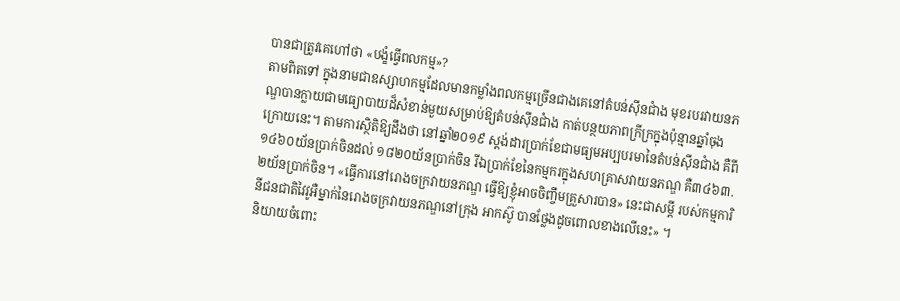បានជាត្រូវគេហៅថា «បង្ខំធ្វើពលកម្ម»?
តាមពិតទៅ ក្នុងនាមជាឧស្សាហកម្មដែលមានកម្លាំងពលកម្មច្រើនជាងគេនៅតំបន់ស៊ីនជាំង មុខរបរវាយនភណ្ឌបានក្លាយជាមធ្យោបាយដ៏សំខាន់មួយសម្រាប់ឱ្យតំបន់ស៊ីនជាំង កាត់បន្ថយភាពក្រីក្រក្នុងប៉ុន្មានឆ្នាំចុងក្រោយនេះ។ តាមការស្ថិតិឱ្យដឹងថា នៅឆ្នាំ២០១៩ ស្តង់ដារប្រាក់ខែជាមធ្យមអប្បបរមានៃតំបន់ស៊ីនជាំង គឺពី១៤៦០យ័នប្រាក់ចិនដល់ ១៨២០យ័នប្រាក់ចិន រីឯប្រាក់ខែនៃកម្មករក្នុងសហគ្រាសវាយនភណ្ឌ គឺ៣៤៦៣.២យ័នប្រាក់ចិន។ «ធ្វើការនៅរោងចក្រវាយនភណ្ឌ ធ្វើឱ្យខ្ញុំអាចចិញ្ចឹមគ្រួសារបាន» នេះជាសម្ដី របស់កម្មការិនីជនជាតិវៃវូអឺម្នាក់នៃរោងចក្រវាយនភណ្ឌនៅក្រុង អាកស៊ូ បានថ្លែងដូចពោលខាងលើនេះ» ។
និយាយចំពោះ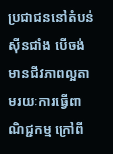ប្រជាជននៅតំបន់ស៊ីនជាំង បើចង់មានជីវភាពល្អតាមរយៈការធ្វើពាណិជ្ជកម្ម ក្រៅពី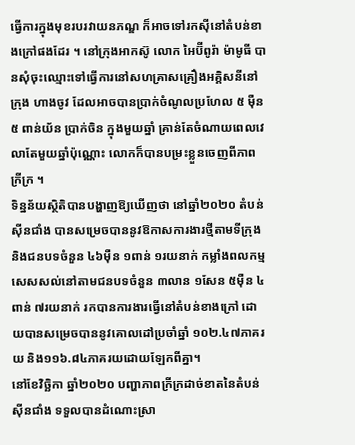ធ្វើការក្នុងមុខរបរវាយនភណ្ឌ ក៏អាចទៅរកស៊ីនៅតំបន់ខាងក្រៅផងដែរ ។ នៅក្រុងអាកស៊ូ លោក អៃប៊ីពូរ៉ា ម៉ាមូធី បានសុំចុះឈ្មោះទៅធ្វើការនៅសហគ្រាសគ្រឿងអគ្គិសនីនៅក្រុង ហាងចូវ ដែលអាចបានប្រាក់ចំណូលប្រហែល ៥ ម៉ឺន៥ ពាន់យ័ន ប្រាក់ចិន ក្នុងមួយឆ្នាំ គ្រាន់តែចំណាយពេលវេលាតែមួយឆ្នាំប៉ុណ្ណោះ លោកក៏បានបម្រះខ្លួនចេញពីភាពក្រីក្រ ។
ទិន្នន័យស្ថិតិបានបង្ហាញឱ្យឃើញថា នៅឆ្នាំ២០២០ តំបន់ស៊ីនជាំង បានសម្រេចបាននូវឱកាសការងារថ្មីតាមទីក្រុង និងជនបទចំនួន ៤៦ម៉ឺន ១ពាន់ ១រយនាក់ កម្លាំងពលកម្ម សេសសល់នៅតាមជនបទចំនួន ៣លាន ១សែន ៥ម៉ឺន ៤ពាន់ ៧រយនាក់ រកបានការងារធ្វើនៅតំបន់ខាងក្រៅ ដោយបានសម្រេចបាននូវគោលដៅប្រចាំឆ្នាំ ១០២.៤៧ភាគរយ និង១១៦.៨៤ភាគរយដោយឡែកពីគ្នា។
នៅខែវិច្ឆិកា ឆ្នាំ២០២០ បញ្ហាភាពក្រីក្រដាច់ខាតនៃតំបន់ស៊ីនជាំង ទទួលបានដំណោះស្រា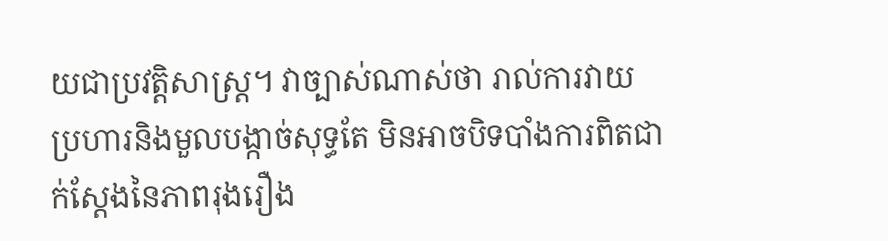យជាប្រវតិ្តសាស្ត្រ។ វាច្បាស់ណាស់ថា រាល់ការវាយប្រហារនិងមួលបង្កាច់សុទ្ធតែ មិនអាចបិទបាំងការពិតជាក់ស្តែងនៃភាពរុងរឿង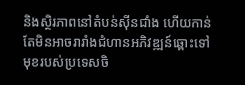និងស្ថិរភាពនៅតំបន់ស៊ីនជាំង ហើយកាន់តែមិនអាចរារាំងជំហានអភិវឌ្ឍន៍ឆ្ពោះទៅមុខរបស់ប្រទេសចិ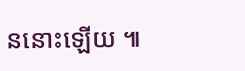ននោះឡើយ ៕